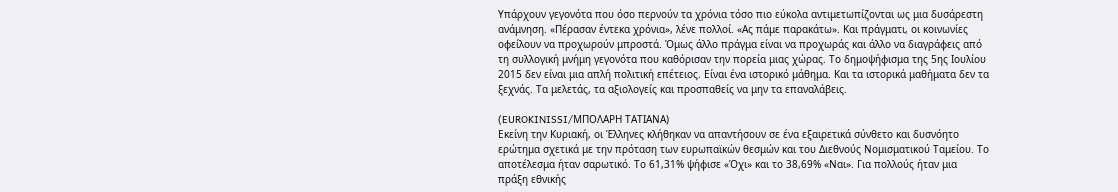Υπάρχουν γεγονότα που όσο περνούν τα χρόνια τόσο πιο εύκολα αντιμετωπίζονται ως μια δυσάρεστη ανάμνηση. «Πέρασαν έντεκα χρόνια», λένε πολλοί. «Ας πάμε παρακάτω». Και πράγματι, οι κοινωνίες οφείλουν να προχωρούν μπροστά. Όμως άλλο πράγμα είναι να προχωράς και άλλο να διαγράφεις από τη συλλογική μνήμη γεγονότα που καθόρισαν την πορεία μιας χώρας. Το δημοψήφισμα της 5ης Ιουλίου 2015 δεν είναι μια απλή πολιτική επέτειος. Είναι ένα ιστορικό μάθημα. Και τα ιστορικά μαθήματα δεν τα ξεχνάς. Τα μελετάς, τα αξιολογείς και προσπαθείς να μην τα επαναλάβεις.

(EUROKINISSI/ΜΠΟΛΑΡΗ ΤΑΤΙΑΝΑ)
Εκείνη την Κυριακή, οι Έλληνες κλήθηκαν να απαντήσουν σε ένα εξαιρετικά σύνθετο και δυσνόητο ερώτημα σχετικά με την πρόταση των ευρωπαϊκών θεσμών και του Διεθνούς Νομισματικού Ταμείου. Το αποτέλεσμα ήταν σαρωτικό. Το 61,31% ψήφισε «Όχι» και το 38,69% «Ναι». Για πολλούς ήταν μια πράξη εθνικής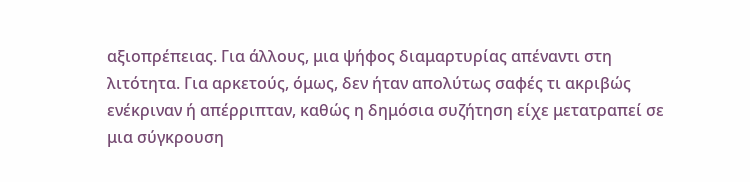αξιοπρέπειας. Για άλλους, μια ψήφος διαμαρτυρίας απέναντι στη λιτότητα. Για αρκετούς, όμως, δεν ήταν απολύτως σαφές τι ακριβώς ενέκριναν ή απέρριπταν, καθώς η δημόσια συζήτηση είχε μετατραπεί σε μια σύγκρουση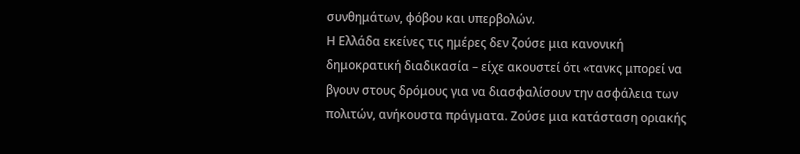συνθημάτων, φόβου και υπερβολών.
Η Ελλάδα εκείνες τις ημέρες δεν ζούσε μια κανονική δημοκρατική διαδικασία – είχε ακουστεί ότι «τανκς μπορεί να βγουν στους δρόμους για να διασφαλίσουν την ασφάλεια των πολιτών, ανήκουστα πράγματα. Ζούσε μια κατάσταση οριακής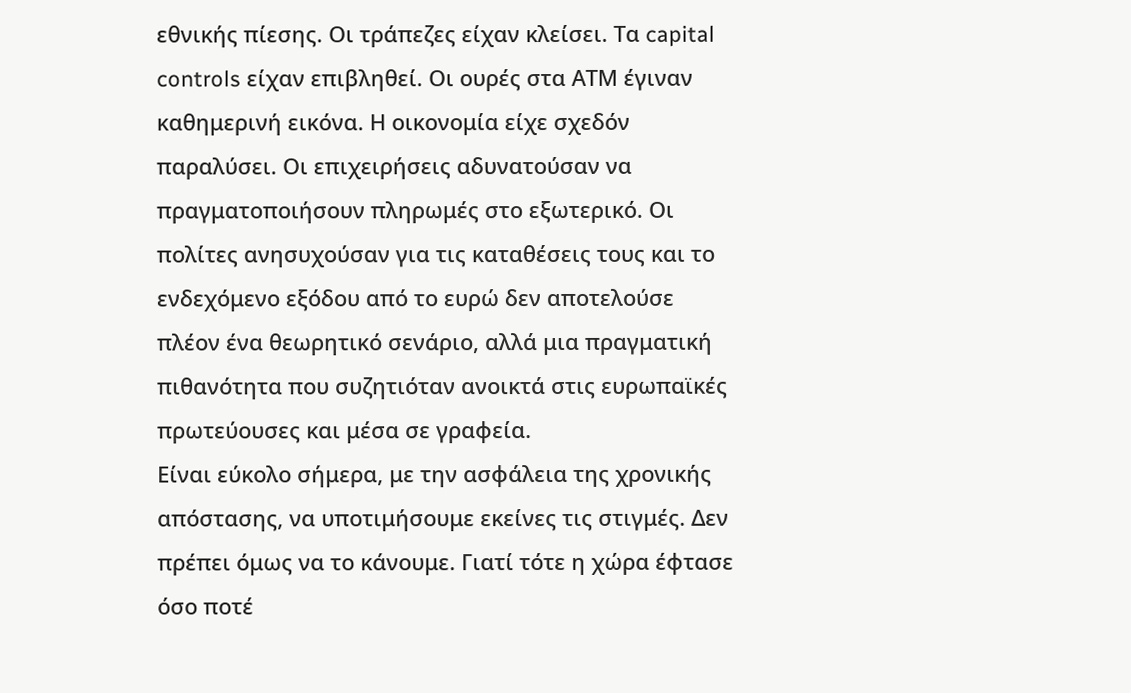εθνικής πίεσης. Οι τράπεζες είχαν κλείσει. Τα capital controls είχαν επιβληθεί. Οι ουρές στα ΑΤΜ έγιναν καθημερινή εικόνα. Η οικονομία είχε σχεδόν παραλύσει. Οι επιχειρήσεις αδυνατούσαν να πραγματοποιήσουν πληρωμές στο εξωτερικό. Οι πολίτες ανησυχούσαν για τις καταθέσεις τους και το ενδεχόμενο εξόδου από το ευρώ δεν αποτελούσε πλέον ένα θεωρητικό σενάριο, αλλά μια πραγματική πιθανότητα που συζητιόταν ανοικτά στις ευρωπαϊκές πρωτεύουσες και μέσα σε γραφεία.
Είναι εύκολο σήμερα, με την ασφάλεια της χρονικής απόστασης, να υποτιμήσουμε εκείνες τις στιγμές. Δεν πρέπει όμως να το κάνουμε. Γιατί τότε η χώρα έφτασε όσο ποτέ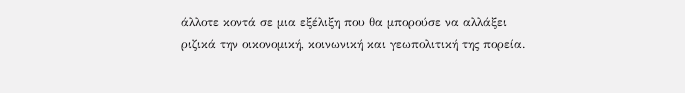άλλοτε κοντά σε μια εξέλιξη που θα μπορούσε να αλλάξει ριζικά την οικονομική, κοινωνική και γεωπολιτική της πορεία.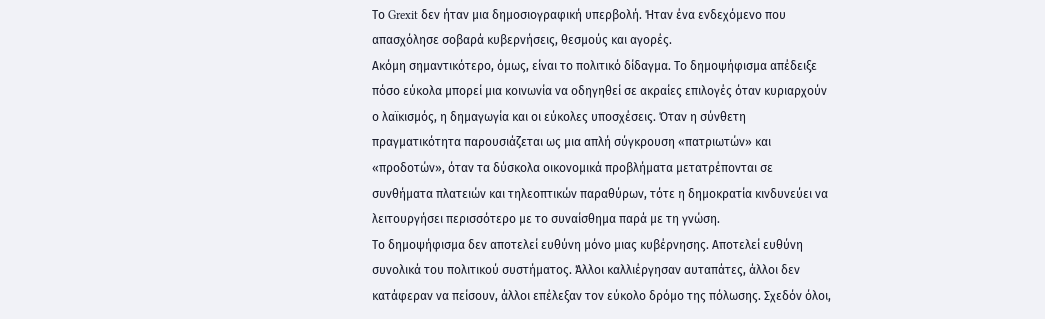Το Grexit δεν ήταν μια δημοσιογραφική υπερβολή. Ήταν ένα ενδεχόμενο που απασχόλησε σοβαρά κυβερνήσεις, θεσμούς και αγορές.
Ακόμη σημαντικότερο, όμως, είναι το πολιτικό δίδαγμα. Το δημοψήφισμα απέδειξε πόσο εύκολα μπορεί μια κοινωνία να οδηγηθεί σε ακραίες επιλογές όταν κυριαρχούν ο λαϊκισμός, η δημαγωγία και οι εύκολες υποσχέσεις. Όταν η σύνθετη πραγματικότητα παρουσιάζεται ως μια απλή σύγκρουση «πατριωτών» και «προδοτών», όταν τα δύσκολα οικονομικά προβλήματα μετατρέπονται σε συνθήματα πλατειών και τηλεοπτικών παραθύρων, τότε η δημοκρατία κινδυνεύει να λειτουργήσει περισσότερο με το συναίσθημα παρά με τη γνώση.
Το δημοψήφισμα δεν αποτελεί ευθύνη μόνο μιας κυβέρνησης. Αποτελεί ευθύνη συνολικά του πολιτικού συστήματος. Άλλοι καλλιέργησαν αυταπάτες, άλλοι δεν κατάφεραν να πείσουν, άλλοι επέλεξαν τον εύκολο δρόμο της πόλωσης. Σχεδόν όλοι,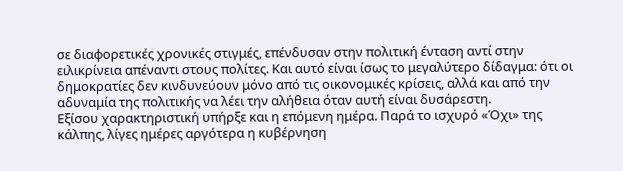σε διαφορετικές χρονικές στιγμές, επένδυσαν στην πολιτική ένταση αντί στην ειλικρίνεια απέναντι στους πολίτες. Και αυτό είναι ίσως το μεγαλύτερο δίδαγμα: ότι οι δημοκρατίες δεν κινδυνεύουν μόνο από τις οικονομικές κρίσεις, αλλά και από την αδυναμία της πολιτικής να λέει την αλήθεια όταν αυτή είναι δυσάρεστη.
Εξίσου χαρακτηριστική υπήρξε και η επόμενη ημέρα. Παρά το ισχυρό «Όχι» της κάλπης, λίγες ημέρες αργότερα η κυβέρνηση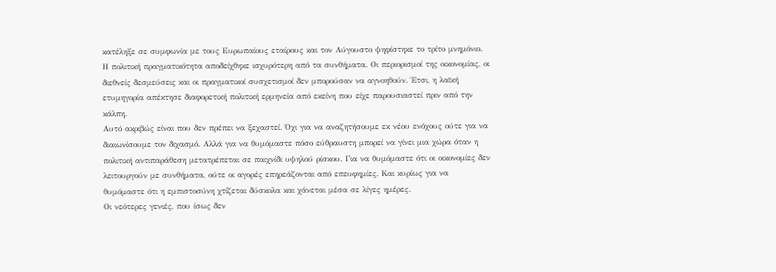κατέληξε σε συμφωνία με τους Ευρωπαίους εταίρους και τον Αύγουστο ψηφίστηκε το τρίτο μνημόνιο. Η πολιτική πραγματικότητα αποδείχθηκε ισχυρότερη από τα συνθήματα. Οι περιορισμοί της οικονομίας, οι διεθνείς δεσμεύσεις και οι πραγματικοί συσχετισμοί δεν μπορούσαν να αγνοηθούν. Έτσι, η λαϊκή ετυμηγορία απέκτησε διαφορετική πολιτική ερμηνεία από εκείνη που είχε παρουσιαστεί πριν από την κάλπη.
Αυτό ακριβώς είναι που δεν πρέπει να ξεχαστεί. Όχι για να αναζητήσουμε εκ νέου ενόχους ούτε για να διαιωνίσουμε τον διχασμό. Αλλά για να θυμόμαστε πόσο εύθραυστη μπορεί να γίνει μια χώρα όταν η πολιτική αντιπαράθεση μετατρέπεται σε παιχνίδι υψηλού ρίσκου. Για να θυμόμαστε ότι οι οικονομίες δεν λειτουργούν με συνθήματα, ούτε οι αγορές επηρεάζονται από επευφημίες. Και κυρίως για να θυμόμαστε ότι η εμπιστοσύνη χτίζεται δύσκολα και χάνεται μέσα σε λίγες ημέρες.
Οι νεότερες γενιές, που ίσως δεν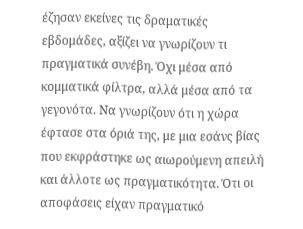έζησαν εκείνες τις δραματικές εβδομάδες, αξίζει να γνωρίζουν τι πραγματικά συνέβη. Όχι μέσα από κομματικά φίλτρα, αλλά μέσα από τα γεγονότα. Να γνωρίζουν ότι η χώρα έφτασε στα όριά της, με μια εσάνς βίας που εκφράστηκε ως αιωρούμενη απειλή και άλλοτε ως πραγματικότητα. Ότι οι αποφάσεις είχαν πραγματικό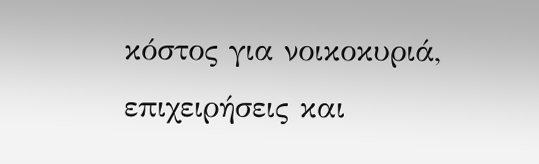κόστος για νοικοκυριά, επιχειρήσεις και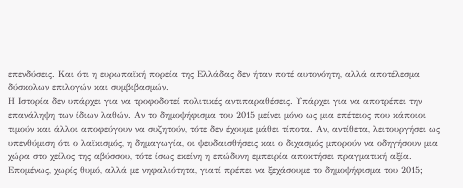επενδύσεις. Και ότι η ευρωπαϊκή πορεία της Ελλάδας δεν ήταν ποτέ αυτονόητη, αλλά αποτέλεσμα δύσκολων επιλογών και συμβιβασμών.
Η Ιστορία δεν υπάρχει για να τροφοδοτεί πολιτικές αντιπαραθέσεις. Υπάρχει για να αποτρέπει την επανάληψη των ίδιων λαθών. Αν το δημοψήφισμα του 2015 μείνει μόνο ως μια επέτειος που κάποιοι τιμούν και άλλοι αποφεύγουν να συζητούν, τότε δεν έχουμε μάθει τίποτα. Αν, αντίθετα, λειτουργήσει ως υπενθύμιση ότι ο λαϊκισμός, η δημαγωγία, οι ψευδαισθήσεις και ο διχασμός μπορούν να οδηγήσουν μια χώρα στο χείλος της αβύσσου, τότε ίσως εκείνη η επώδυνη εμπειρία αποκτήσει πραγματική αξία.
Επομένως, χωρίς θυμό, αλλά με νηφαλιότητα, γιατί πρέπει να ξεχάσουμε το δημοψήφισμα του 2015;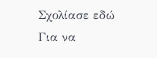Σχολίασε εδώ
Για να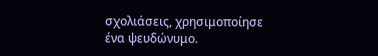σχολιάσεις, χρησιμοποίησε ένα ψευδώνυμο.